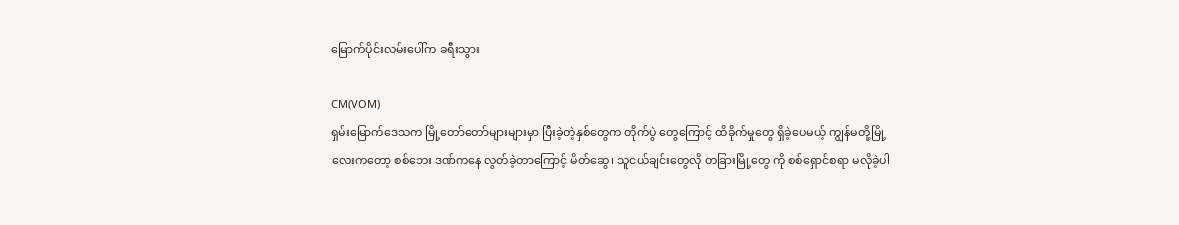မြောက်ပိုင်းလမ်းပေါ်က ခရီးသွား

CM(VOM)
ရှမ်းမြောက်ဒေသက မြို့တော်တော်များများမှာ ပြီးခဲ့တဲ့နှစ်တွေက တိုက်ပွဲ တွေကြောင့် ထိခိုက်မှုတွေ ရှိခဲ့ပေမယ့် ကျွန်မတို့မြို့လေးကတော့ စစ်ဘေး ဒဏ်ကနေ လွတ်ခဲ့တာကြောင့် မိတ်ဆွေ၊ သူငယ်ချင်းတွေလို တခြားမြို့တွေ ကို စစ်ရှောင်စရာ မလိုခဲ့ပါ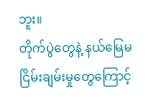ဘူး။
တိုက်ပွဲတွေနဲ့ နယ်မြေမငြိမ်းချမ်းမှုတွေကြောင့်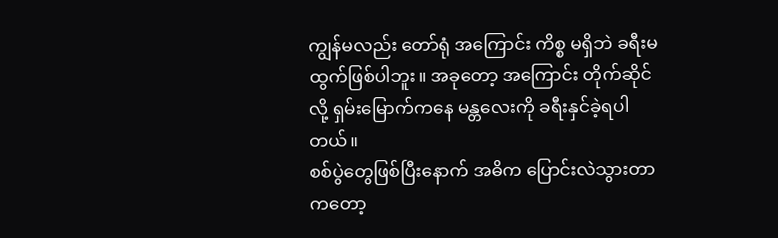ကျွန်မလည်း တော်ရုံ အကြောင်း ကိစ္စ မရှိဘဲ ခရီးမထွက်ဖြစ်ပါဘူး။ အခုတော့ အကြောင်း တိုက်ဆိုင်လို့ ရှမ်းမြောက်ကနေ မန္တလေးကို ခရီးနှင်ခဲ့ရပါတယ်။
စစ်ပွဲတွေဖြစ်ပြီးနောက် အဓိက ပြောင်းလဲသွားတာကတော့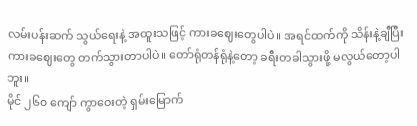လမ်းပန်းဆက် သွယ်ရေးနဲ့ အထူးသဖြင့် ကားခဈေးတွေပါပဲ။ အရင်ထက်ကို သိန်းနဲ့ချီပြီး ကားခဈေးတွေ တက်သွားတာပါပဲ။ တော်ရုံတန်ရုံနဲ့တော့ ခရီးတခါသွားဖို့ မလွယ်တော့ပါဘူး။
မိုင် ၂၆၀ ကျော် ကွာဝေးတဲ့ ရှမ်းမြောက်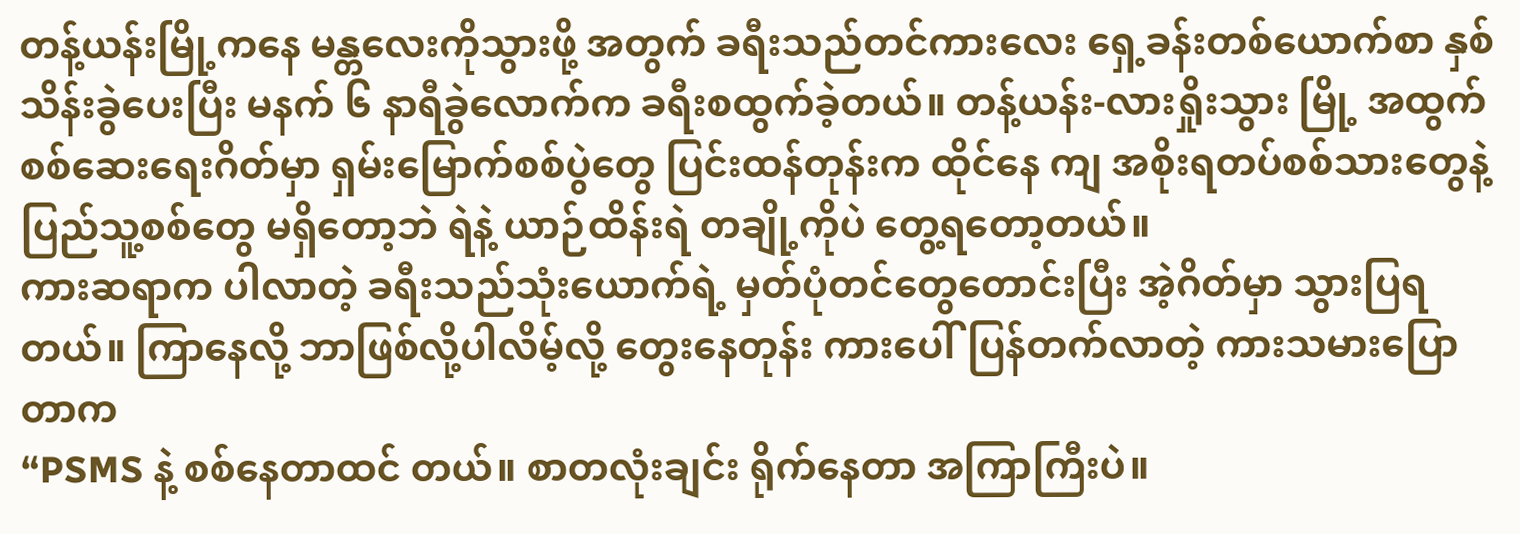တန့်ယန်းမြို့ကနေ မန္တလေးကိုသွားဖို့ အတွက် ခရီးသည်တင်ကားလေး ရှေ့ခန်းတစ်ယောက်စာ နှစ်သိန်းခွဲပေးပြီး မနက် ၆ နာရီခွဲလောက်က ခရီးစထွက်ခဲ့တယ်။ တန့်ယန်း-လားရှိုးသွား မြို့ အထွက် စစ်ဆေးရေးဂိတ်မှာ ရှမ်းမြောက်စစ်ပွဲတွေ ပြင်းထန်တုန်းက ထိုင်နေ ကျ အစိုးရတပ်စစ်သားတွေနဲ့ ပြည်သူ့စစ်တွေ မရှိတော့ဘဲ ရဲနဲ့ ယာဉ်ထိန်းရဲ တချို့ကိုပဲ တွေ့ရတော့တယ်။
ကားဆရာက ပါလာတဲ့ ခရီးသည်သုံးယောက်ရဲ့ မှတ်ပုံတင်တွေတောင်းပြီး အဲ့ဂိတ်မှာ သွားပြရတယ်။ ကြာနေလို့ ဘာဖြစ်လို့ပါလိမ့်လို့ တွေးနေတုန်း ကားပေါ်ပြန်တက်လာတဲ့ ကားသမားပြောတာက
“PSMS နဲ့ စစ်နေတာထင် တယ်။ စာတလုံးချင်း ရိုက်နေတာ အကြာကြီးပဲ။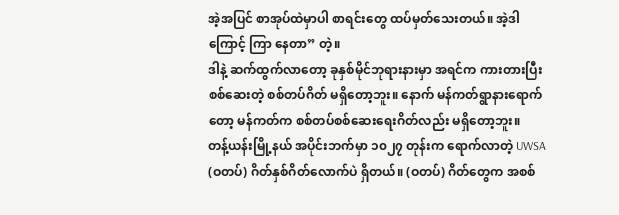အဲ့အပြင် စာအုပ်ထဲမှာပါ စာရင်းတွေ ထပ်မှတ်သေးတယ်။ အဲ့ဒါကြောင့် ကြာ နေတာ” တဲ့။
ဒါနဲ့ ဆက်ထွက်လာတော့ ခုနှစ်မိုင်ဘုရားနားမှာ အရင်က ကားတားပြီး စစ်ဆေးတဲ့ စစ်တပ်ဂိတ် မရှိတော့ဘူး။ နောက် မန်ကတ်ရွာနားရောက်တော့ မန်ကတ်က စစ်တပ်စစ်ဆေးရေးဂိတ်လည်း မရှိတော့ဘူး။
တန့်ယန်းမြို့နယ် အပိုင်းဘက်မှာ ၁၀၂၇ တုန်းက ရောက်လာတဲ့ UWSA (ဝတပ်) ဂိတ်နှစ်ဂိတ်လောက်ပဲ ရှိတယ်။ (ဝတပ်) ဂိတ်တွေက အစစ်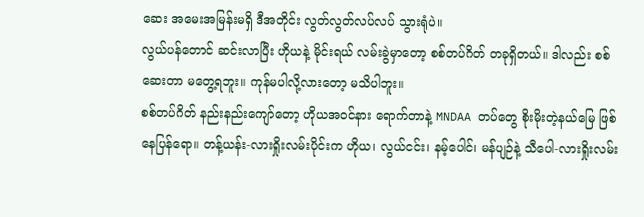ဆေး အမေးအမြန်းမရှိ ဒီအတိုင်း လွတ်လွတ်လပ်လပ် သွားရုံပဲ။
လွယ်ပန်တောင် ဆင်းလာပြီး ဟိုယနဲ့ မိုင်းရယ် လမ်းခွဲမှာတော့ စစ်တပ်ဂိတ် တခုရှိတယ်။ ဒါလည်း စစ်ဆေးတာ မတွေ့ရဘူး။ ကုန်မပါလို့လားတော့ မသိပါဘူး။
စစ်တပ်ဂိတ် နည်းနည်းကျော်တော့ ဟိုယအဝင်နား ရောက်တာနဲ့ MNDAA တပ်တွေ စိုးမိုးတဲ့နယ်မြေ ဖြစ်နေပြန်ရော။ တန့်ယန်း-လားရှိုးလမ်းပိုင်းက ဟိုယ၊ လွယ်ငင်း၊ နမ့်ပေါင်၊ မန်ပျဉ်နဲ့ သီပေါ-လားရှိုးလမ်း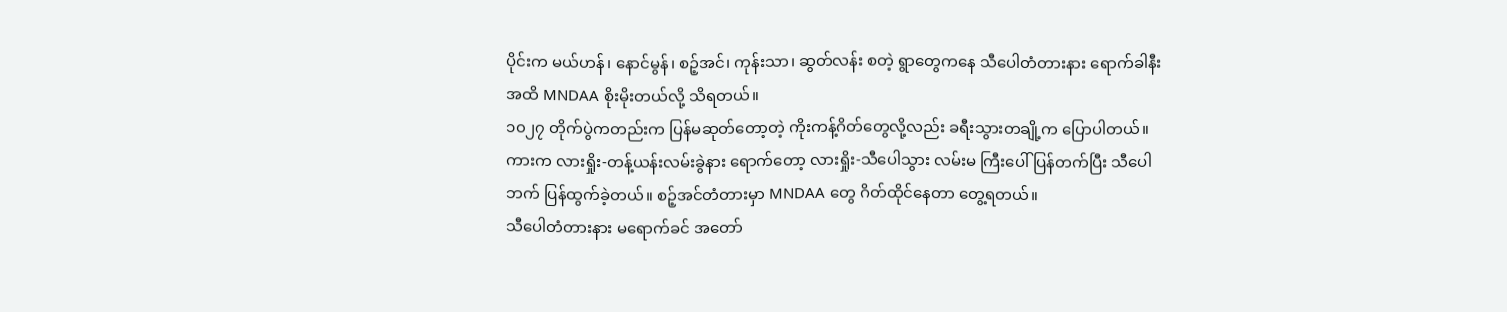ပိုင်းက မယ်ဟန်၊ နောင်မွန်၊ စဉ့်အင်၊ ကုန်းသာ၊ ဆွတ်လန်း စတဲ့ ရွာတွေကနေ သီပေါတံတားနား ရောက်ခါနီးအထိ MNDAA စိုးမိုးတယ်လို့ သိရတယ်။
၁၀၂၇ တိုက်ပွဲကတည်းက ပြန်မဆုတ်တော့တဲ့ ကိုးကန့်ဂိတ်တွေလို့လည်း ခရီးသွားတချို့က ပြောပါတယ်။
ကားက လားရှိုး-တန့်ယန်းလမ်းခွဲနား ရောက်တော့ လားရှိုး-သီပေါသွား လမ်းမ ကြီးပေါ် ပြန်တက်ပြီး သီပေါဘက် ပြန်ထွက်ခဲ့တယ်။ စဉ့်အင်တံတားမှာ MNDAA တွေ ဂိတ်ထိုင်နေတာ တွေ့ရတယ်။
သီပေါတံတားနား မရောက်ခင် အတော်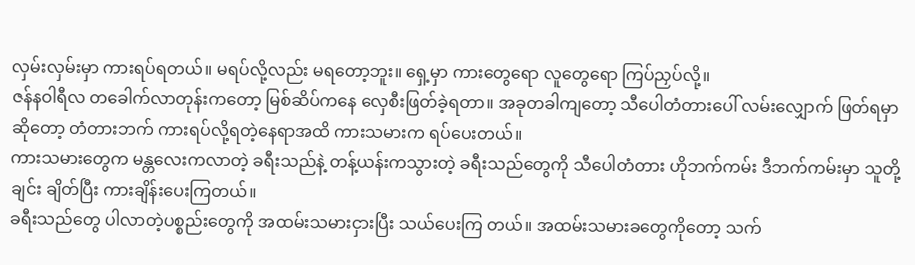လှမ်းလှမ်းမှာ ကားရပ်ရတယ်။ မရပ်လို့လည်း မရတော့ဘူး။ ရှေ့မှာ ကားတွေရော လူတွေရော ကြပ်ညှပ်လို့။
ဇန်နဝါရီလ တခေါက်လာတုန်းကတော့ မြစ်ဆိပ်ကနေ လှေစီးဖြတ်ခဲ့ရတာ။ အခုတခါကျတော့ သီပေါတံတားပေါ် လမ်းလျှောက် ဖြတ်ရမှာဆိုတော့ တံတားဘက် ကားရပ်လို့ရတဲ့နေရာအထိ ကားသမားက ရပ်ပေးတယ်။
ကားသမားတွေက မန္တလေးကလာတဲ့ ခရီးသည်နဲ့ တန့်ယန်းကသွားတဲ့ ခရီးသည်တွေကို သီပေါတံတား ဟိုဘက်ကမ်း ဒီဘက်ကမ်းမှာ သူတို့ချင်း ချိတ်ပြီး ကားချိန်းပေးကြတယ်။
ခရီးသည်တွေ ပါလာတဲ့ပစ္စည်းတွေကို အထမ်းသမားငှားပြီး သယ်ပေးကြ တယ်။ အထမ်းသမားခတွေကိုတော့ သက်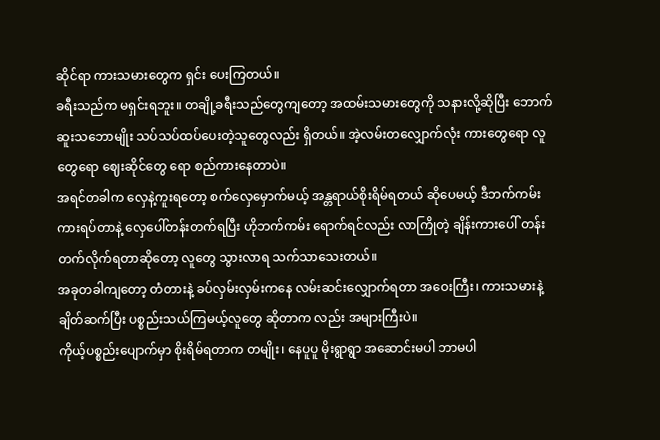ဆိုင်ရာ ကားသမားတွေက ရှင်း ပေးကြတယ်။
ခရီးသည်က မရှင်းရဘူး။ တချို့ခရီးသည်တွေကျတော့ အထမ်းသမားတွေကို သနားလို့ဆိုပြီး ဘောက်ဆူးသဘောမျိုး သပ်သပ်ထပ်ပေးတဲ့သူတွေလည်း ရှိတယ်။ အဲ့လမ်းတလျှောက်လုံး ကားတွေရော လူတွေရော ဈေးဆိုင်တွေ ရော စည်ကားနေတာပဲ။
အရင်တခါက လှေနဲ့ကူးရတော့ စက်လှေမှောက်မယ့် အန္တရာယ်စိုးရိမ်ရတယ် ဆိုပေမယ့် ဒီဘက်ကမ်း ကားရပ်တာနဲ့ လှေပေါ်တန်းတက်ရပြီး ဟိုဘက်ကမ်း ရောက်ရင်လည်း လာကြိုတဲ့ ချိန်းကားပေါ် တန်းတက်လိုက်ရတာဆိုတော့ လူတွေ သွားလာရ သက်သာသေးတယ်။
အခုတခါကျတော့ တံတားနဲ့ ခပ်လှမ်းလှမ်းကနေ လမ်းဆင်းလျှောက်ရတာ အဝေးကြီး၊ ကားသမားနဲ့ ချိတ်ဆက်ပြီး ပစ္စည်းသယ်ကြမယ့်လူတွေ ဆိုတာက လည်း အများကြီးပဲ။
ကိုယ့်ပစ္စည်းပျောက်မှာ စိုးရိမ်ရတာက တမျိုး၊ နေပူပူ မိုးရွာရွာ အဆောင်းမပါ ဘာမပါ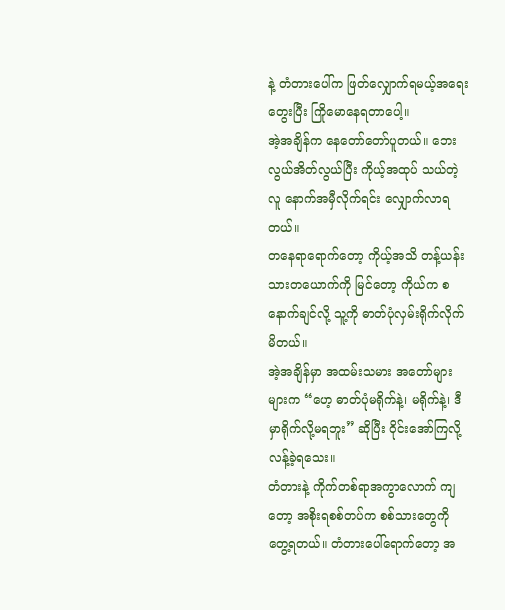နဲ့ တံတားပေါ်က ဖြတ်လျှောက်ရမယ့်အရေး တွေးပြီး ကြိုမောနေရတာပေါ့။
အဲ့အချိန်က နေတော်တော်ပူတယ်။ ဘေးလွယ်အိတ်လွယ်ပြီး ကိုယ့်အထုပ် သယ်တဲ့လူ နောက်အမှီလိုက်ရင်း လျှောက်လာရတယ်။
တနေရာရောက်တော့ ကိုယ့်အသိ တန့်ယန်းသားတယောက်ကို မြင်တော့ ကိုယ်က စနောက်ချင်လို့ သူ့ကို ဓာတ်ပုံလှမ်းရိုက်လိုက်မိတယ်။
အဲ့အချိန်မှာ အထမ်းသမား အတော်များများက “ဟေ့ ဓာတ်ပုံမရိုက်နဲ့၊ မရိုက်နဲ့၊ ဒီမှာရိုက်လို့မရဘူး” ဆိုပြီး ဝိုင်းအော်ကြလို့ လန့်ခဲ့ရသေး။
တံတားနဲ့ ကိုက်တစ်ရာအကွာလောက် ကျတော့ အစိုးရစစ်တပ်က စစ်သားတွေကို တွေ့ရတယ်။ တံတားပေါ်ရောက်တော့ အ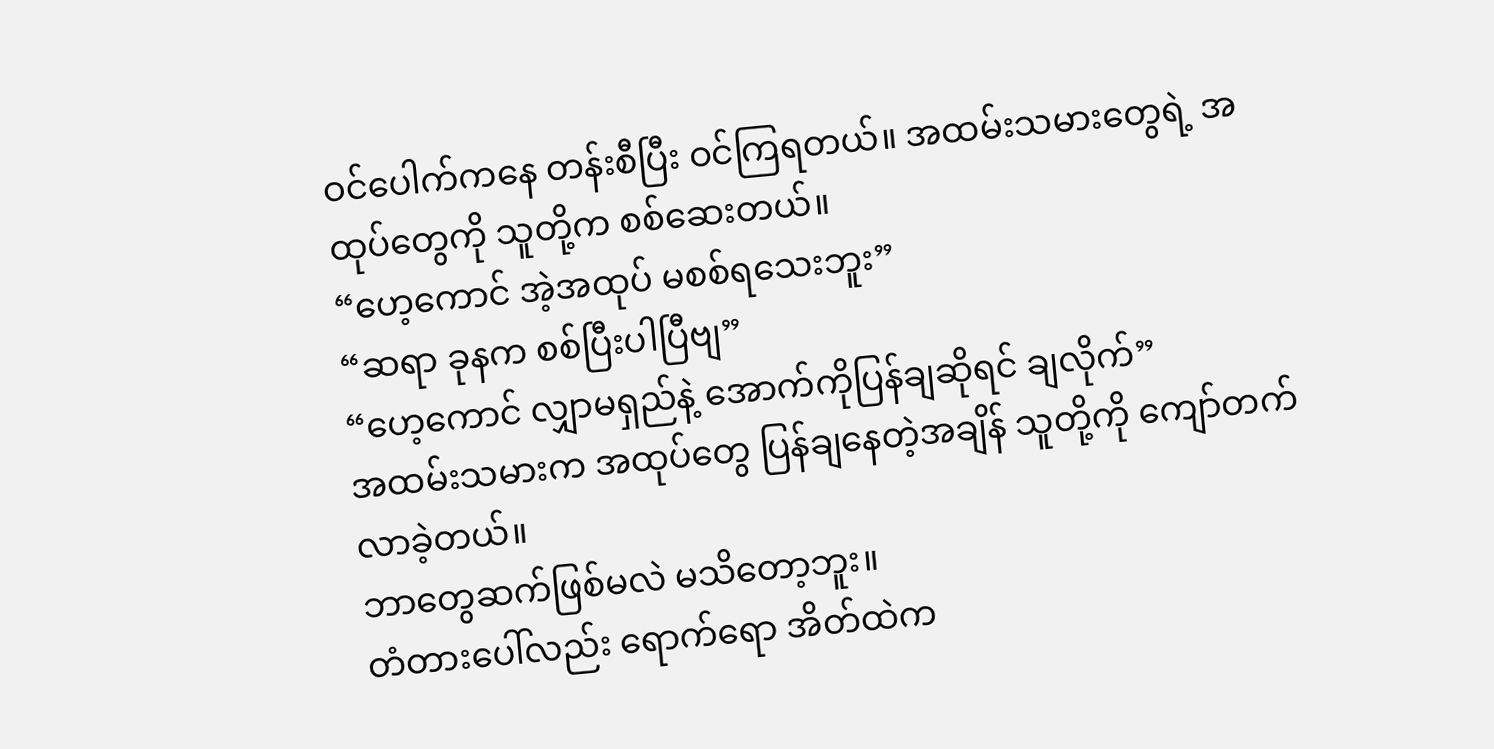ဝင်ပေါက်ကနေ တန်းစီပြီး ဝင်ကြရတယ်။ အထမ်းသမားတွေရဲ့ အထုပ်တွေကို သူတို့က စစ်ဆေးတယ်။
“ဟေ့ကောင် အဲ့အထုပ် မစစ်ရသေးဘူး”
“ဆရာ ခုနက စစ်ပြီးပါပြီဗျ”
“ဟေ့ကောင် လျှာမရှည်နဲ့ အောက်ကိုပြန်ချဆိုရင် ချလိုက်”
အထမ်းသမားက အထုပ်တွေ ပြန်ချနေတဲ့အချိန် သူတို့ကို ကျော်တက်လာခဲ့တယ်။
ဘာတွေဆက်ဖြစ်မလဲ မသိတော့ဘူး။
တံတားပေါ်လည်း ရောက်ရော အိတ်ထဲက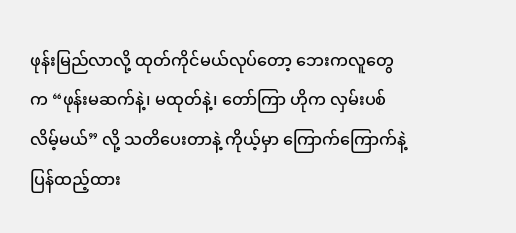ဖုန်းမြည်လာလို့ ထုတ်ကိုင်မယ်လုပ်တော့ ဘေးကလူတွေက “ဖုန်းမဆက်နဲ့၊ မထုတ်နဲ့၊ တော်ကြာ ဟိုက လှမ်းပစ်လိမ့်မယ်” လို့ သတိပေးတာနဲ့ ကိုယ့်မှာ ကြောက်ကြောက်နဲ့ ပြန်ထည့်ထား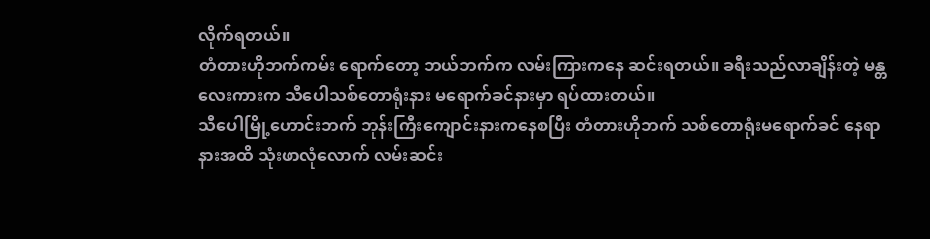လိုက်ရတယ်။
တံတားဟိုဘက်ကမ်း ရောက်တော့ ဘယ်ဘက်က လမ်းကြားကနေ ဆင်းရတယ်။ ခရီးသည်လာချိန်းတဲ့ မန္တလေးကားက သီပေါသစ်တောရုံးနား မရောက်ခင်နားမှာ ရပ်ထားတယ်။
သီပေါမြို့ဟောင်းဘက် ဘုန်းကြီးကျောင်းနားကနေစပြီး တံတားဟိုဘက် သစ်တောရုံးမရောက်ခင် နေရာနားအထိ သုံးဖာလုံလောက် လမ်းဆင်း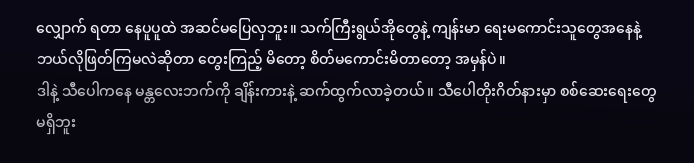လျှောက် ရတာ နေပူပူထဲ အဆင်မပြေလှဘူး။ သက်ကြီးရွယ်အိုတွေနဲ့ ကျန်းမာ ရေးမကောင်းသူတွေအနေနဲ့ ဘယ်လိုဖြတ်ကြမလဲဆိုတာ တွေးကြည့် မိတော့ စိတ်မကောင်းမိတာတော့ အမှန်ပဲ။
ဒါနဲ့ သီပေါကနေ မန္တလေးဘက်ကို ချိန်းကားနဲ့ ဆက်ထွက်လာခဲ့တယ်။ သီပေါတိုးဂိတ်နားမှာ စစ်ဆေးရေးတွေ မရှိဘူး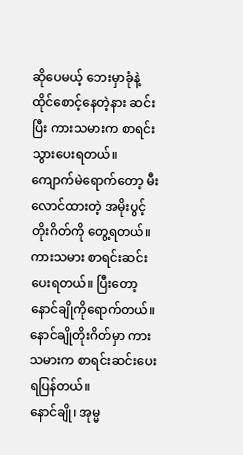ဆိုပေမယ့် ဘေးမှာခုံနဲ့ ထိုင်စောင့်နေတဲ့နား ဆင်းပြီး ကားသမားက စာရင်းသွားပေးရတယ်။
ကျောက်မဲရောက်တော့ မီးလောင်ထားတဲ့ အမိုးပွင့် တိုးဂိတ်ကို တွေ့ရတယ်။ ကားသမား စာရင်းဆင်းပေးရတယ်။ ပြီးတော့ နောင်ချိုကိုရောက်တယ်။ နောင်ချိုတိုးဂိတ်မှာ ကားသမားက စာရင်းဆင်းပေးရပြန်တယ်။
နောင်ချို၊ အုမ္မ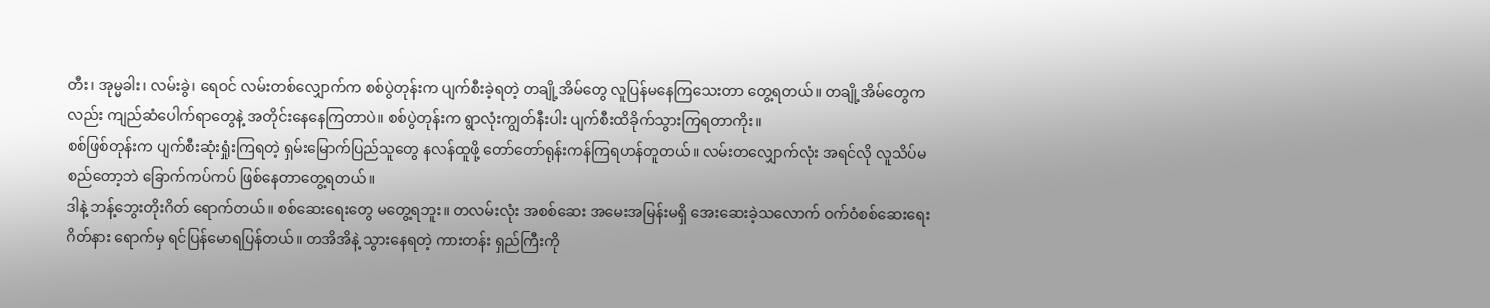တီး၊ အုမ္မခါး၊ လမ်းခွဲ၊ ရေဝင် လမ်းတစ်လျှောက်က စစ်ပွဲတုန်းက ပျက်စီးခဲ့ရတဲ့ တချို့အိမ်တွေ လူပြန်မနေကြသေးတာ တွေ့ရတယ်။ တချို့အိမ်တွေကလည်း ကျည်ဆံပေါက်ရာတွေနဲ့ အတိုင်းနေနေကြတာပဲ။ စစ်ပွဲတုန်းက ရွာလုံးကျွတ်နီးပါး ပျက်စီးထိခိုက်သွားကြရတာကိုး။
စစ်ဖြစ်တုန်းက ပျက်စီးဆုံးရှုံးကြရတဲ့ ရှမ်းမြောက်ပြည်သူတွေ နလန်ထူဖို့ တော်တော်ရုန်းကန်ကြရဟန်တူတယ်။ လမ်းတလျှောက်လုံး အရင်လို လူသိပ်မစည်တော့ဘဲ ခြောက်ကပ်ကပ် ဖြစ်နေတာတွေ့ရတယ်။
ဒါနဲ့ ဘန့်ဘွေးတိုးဂိတ် ရောက်တယ်။ စစ်ဆေးရေးတွေ မတွေ့ရဘူး။ တလမ်းလုံး အစစ်ဆေး အမေးအမြန်းမရှိ အေးဆေးခဲ့သလောက် ဝက်ဝံစစ်ဆေးရေး ဂိတ်နား ရောက်မှ ရင်ပြန်မောရပြန်တယ်။ တအိအိနဲ့ သွားနေရတဲ့ ကားတန်း ရှည်ကြီးကို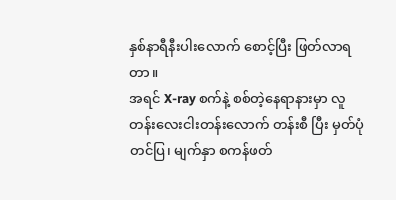နှစ်နာရီနီးပါးလောက် စောင့်ပြီး ဖြတ်လာရတာ။
အရင် X-ray စက်နဲ့ စစ်တဲ့နေရာနားမှာ လူတန်းလေးငါးတန်းလောက် တန်းစီ ပြီး မှတ်ပုံတင်ပြ၊ မျက်နှာ စကန်ဖတ်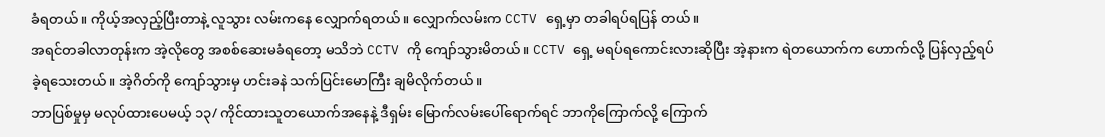ခံရတယ်။ ကိုယ့်အလှည့်ပြီးတာနဲ့ လူသွား လမ်းကနေ လျှောက်ရတယ်။ လျှောက်လမ်းက CCTV ရှေ့မှာ တခါရပ်ရပြန် တယ်။
အရင်တခါလာတုန်းက အဲ့လိုတွေ အစစ်ဆေးမခံရတော့ မသိဘဲ CCTV ကို ကျော်သွားမိတယ်။ CCTV ရှေ့ မရပ်ရကောင်းလားဆိုပြီး အဲ့နားက ရဲတယောက်က ဟောက်လို့ ပြန်လှည့်ရပ်ခဲ့ရသေးတယ်။ အဲ့ဂိတ်ကို ကျော်သွားမှ ဟင်းခနဲ သက်ပြင်းမောကြီး ချမိလိုက်တယ်။
ဘာပြစ်မှုမှ မလုပ်ထားပေမယ့် ၁၃/ ကိုင်ထားသူတယောက်အနေနဲ့ ဒီရှမ်း မြောက်လမ်းပေါ်ရောက်ရင် ဘာကိုကြောက်လို့ ကြောက်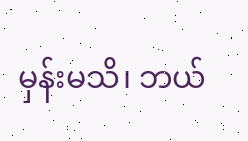မှန်းမသိ၊ ဘယ်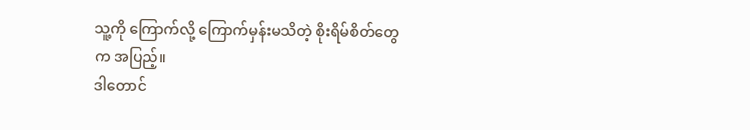သူ့ကို ကြောက်လို့ ကြောက်မှန်းမသိတဲ့ စိုးရိမ်စိတ်တွေက အပြည့်။
ဒါတောင်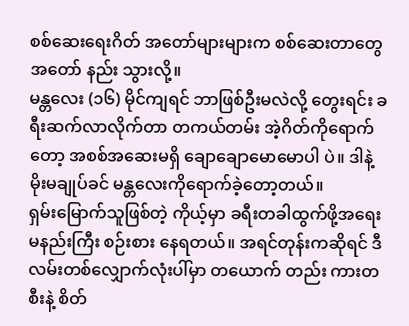စစ်ဆေးရေးဂိတ် အတော်များများက စစ်ဆေးတာတွေ အတော် နည်း သွားလို့။
မန္တလေး (၁၆) မိုင်ကျရင် ဘာဖြစ်ဦးမလဲလို့ တွေးရင်း ခရီးဆက်လာလိုက်တာ တကယ်တမ်း အဲ့ဂိတ်ကိုရောက်တော့ အစစ်အဆေးမရှိ ချောချောမောမောပါ ပဲ။ ဒါနဲ့ မိုးမချုပ်ခင် မန္တလေးကိုရောက်ခဲ့တော့တယ်။
ရှမ်းမြောက်သူဖြစ်တဲ့ ကိုယ့်မှာ ခရီးတခါထွက်ဖို့အရေး မနည်းကြီး စဉ်းစား နေရတယ်။ အရင်တုန်းကဆိုရင် ဒီလမ်းတစ်လျှောက်လုံးပါ်မှာ တယောက် တည်း ကားတစီးနဲ့ စိတ်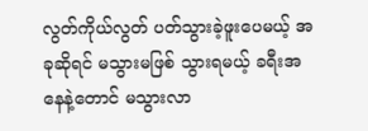လွတ်ကိုယ်လွတ် ပတ်သွားခဲ့ဖူးပေမယ့် အခုဆိုရင် မသွားမဖြစ် သွားရမယ့် ခရီးအနေနဲ့တောင် မသွားလာ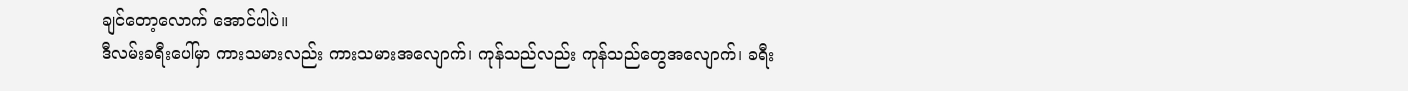ချင်တော့လောက် အောင်ပါပဲ။
ဒီလမ်းခရီးပေါ်မှာ ကားသမားလည်း ကားသမားအလျောက်၊ ကုန်သည်လည်း ကုန်သည်တွေအလျောက်၊ ခရီး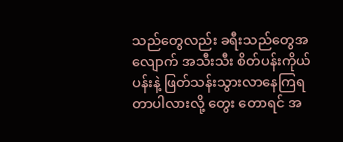သည်တွေလည်း ခရီးသည်တွေအလျောက် အသီးသီး စိတ်ပန်းကိုယ်ပန်းနဲ့ ဖြတ်သန်းသွားလာနေကြရတာပါလားလို့ တွေး တောရင် အ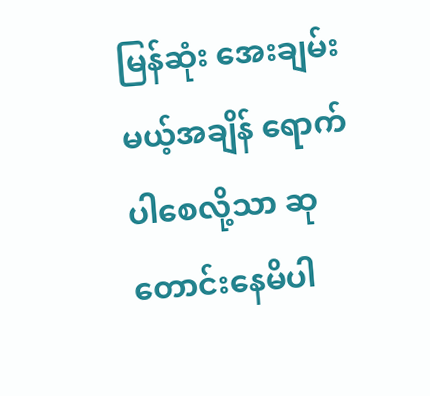မြန်ဆုံး အေးချမ်းမယ့်အချိန် ရောက်ပါစေလို့သာ ဆုတောင်းနေမိပါ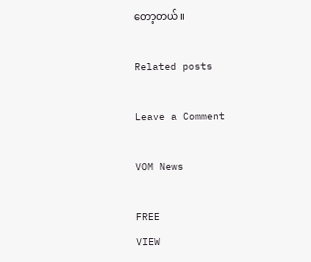တော့တယ်။

Related posts

Leave a Comment

VOM News

FREE
VIEW